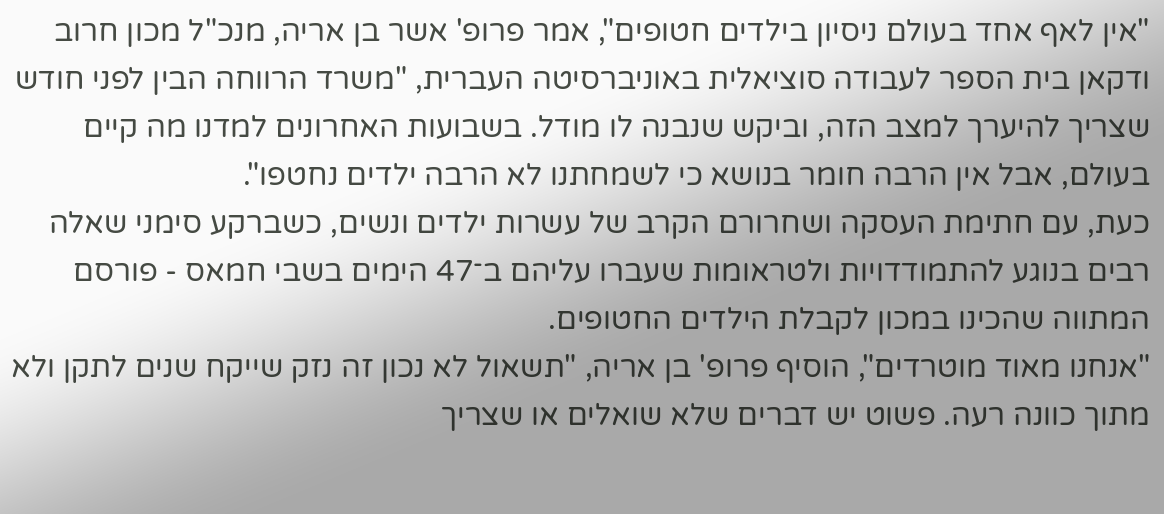"אין לאף אחד בעולם ניסיון בילדים חטופים", אמר פרופ' אשר בן אריה, מנכ"ל מכון חרוב ודקאן בית הספר לעבודה סוציאלית באוניברסיטה העברית, "משרד הרווחה הבין לפני חודש שצריך להיערך למצב הזה, וביקש שנבנה לו מודל. בשבועות האחרונים למדנו מה קיים בעולם, אבל אין הרבה חומר בנושא כי לשמחתנו לא הרבה ילדים נחטפו".
כעת, עם חתימת העסקה ושחרורם הקרב של עשרות ילדים ונשים, כשברקע סימני שאלה רבים בנוגע להתמודדויות ולטראומות שעברו עליהם ב־47 הימים בשבי חמאס - פורסם המתווה שהכינו במכון לקבלת הילדים החטופים.
"אנחנו מאוד מוטרדים", הוסיף פרופ' בן אריה, "תשאול לא נכון זה נזק שייקח שנים לתקן ולא מתוך כוונה רעה. פשוט יש דברים שלא שואלים או שצריך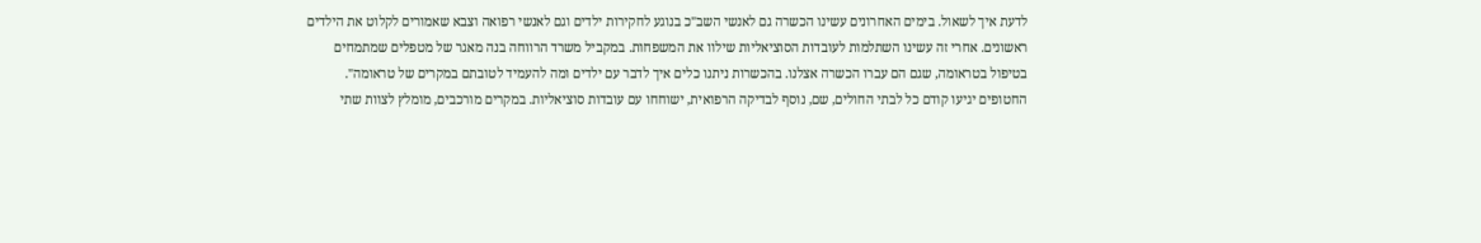לדעת איך לשאול. בימים האחרונים עשינו הכשרה גם לאנשי השב"כ בנוגע לחקירות ילדים וגם לאנשי רפואה וצבא שאמורים לקלוט את הילדים ראשונים. אחרי זה עשינו השתלמות לעובדות הסוציאליות שילוו את המשפחות. במקביל משרד הרווחה בנה מאגר של מטפלים שמתמחים בטיפול בטראומה, שגם הם עברו הכשרה אצלנו. בהכשרות ניתנו כלים איך לדבר עם ילדים ומה להעמיד לטובתם במקרים של טראומה".
החטופים יגיעו קודם כל לבתי החולים, שם, נוסף לבדיקה הרפואית, ישוחחו עם עובדות סוציאליות. במקרים מורכבים, מומלץ לצוות שתי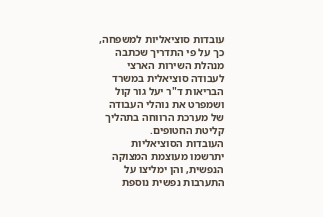עובדות סוציאליות למשפחה, כך על פי התדריך שכתבה מנהלת השירות הארצי לעבודה סוציאלית במשרד הבריאות ד"ר יעל גור קול ושמפרט את נוהלי העבודה של מערכת הרווחה בתהליך קליטת החטופים.
העובדות הסוציאליות יתרשמו מעוצמת המצוקה הנפשית, והן ימליצו על התערבות נפשית נוספת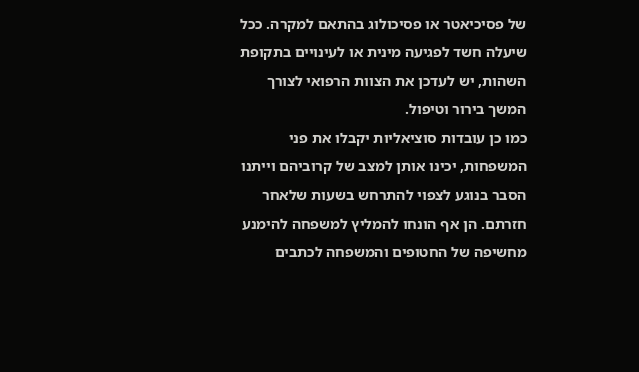של פסיכיאטר או פסיכולוג בהתאם למקרה. ככל שיעלה חשד לפגיעה מינית או לעינויים בתקופת השהות, יש לעדכן את הצוות הרפואי לצורך המשך בירור וטיפול.
כמו כן עובדות סוציאליות יקבלו את פני המשפחות, יכינו אותן למצב של קרוביהם וייתנו הסבר בנוגע לצפוי להתרחש בשעות שלאחר חזרתם. הן אף הונחו להמליץ למשפחה להימנע מחשיפה של החטופים והמשפחה לכתבים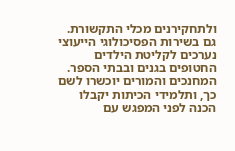ולתחקירנים מכלי התקשורת.
גם בשירות הפסיכולוגי הייעוצי נערכים לקליטת הילדים החטופים בגנים ובבתי הספר. המחנכים והמורים יוכשרו לשם כך, ותלמידי הכיתות יקבלו הכנה לפני המפגש עם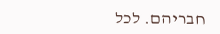חבריהם. לכל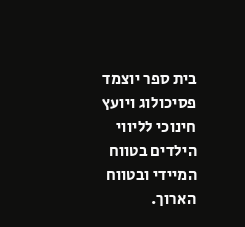בית ספר יוצמד פסיכולוג ויועץ חינוכי לליווי הילדים בטווח המיידי ובטווח הארוך.